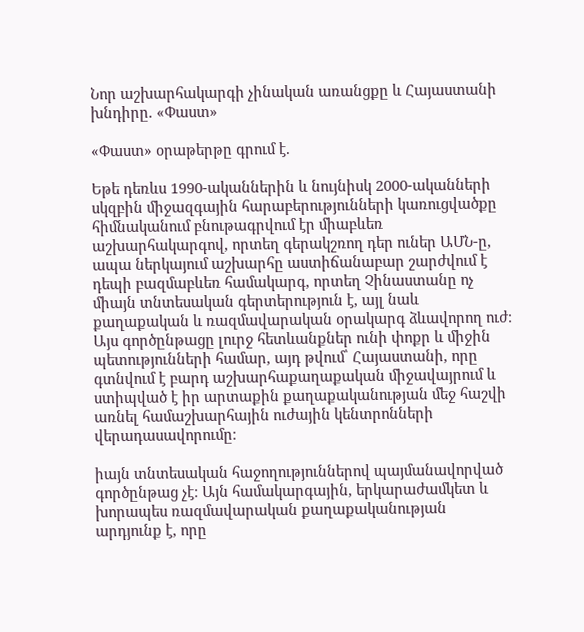Նոր աշխարհակարգի չինական առանցքը և Հայաստանի խնդիրը. «Փաստ»

«Փաստ» օրաթերթը գրում է.

Եթե դեռևս 1990-ականներին և նույնիսկ 2000-ականների սկզբին միջազգային հարաբերությունների կառուցվածքը հիմնականում բնութագրվում էր միաբևեռ աշխարհակարգով, որտեղ գերակշռող դեր ուներ ԱՄՆ-ը, ապա ներկայում աշխարհը աստիճանաբար շարժվում է դեպի բազմաբևեռ համակարգ, որտեղ Չինաստանը ոչ միայն տնտեսական գերտերություն է, այլ նաև քաղաքական և ռազմավարական օրակարգ ձևավորող ուժ։ Այս գործընթացը լուրջ հետևանքներ ունի փոքր և միջին պետությունների համար, այդ թվում՝ Հայաստանի, որը գտնվում է բարդ աշխարհաքաղաքական միջավայրում և ստիպված է իր արտաքին քաղաքականության մեջ հաշվի առնել համաշխարհային ուժային կենտրոնների վերադասավորումը։

իայն տնտեսական հաջողություններով պայմանավորված գործընթաց չէ։ Այն համակարգային, երկարաժամկետ և խորապես ռազմավարական քաղաքականության արդյունք է, որը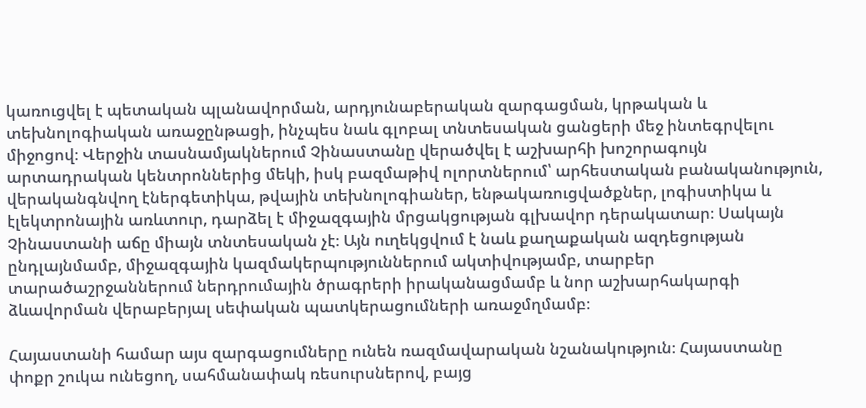կառուցվել է պետական պլանավորման, արդյունաբերական զարգացման, կրթական և տեխնոլոգիական առաջընթացի, ինչպես նաև գլոբալ տնտեսական ցանցերի մեջ ինտեգրվելու միջոցով։ Վերջին տասնամյակներում Չինաստանը վերածվել է աշխարհի խոշորագույն արտադրական կենտրոններից մեկի, իսկ բազմաթիվ ոլորտներում՝ արհեստական բանականություն, վերականգնվող էներգետիկա, թվային տեխնոլոգիաներ, ենթակառուցվածքներ, լոգիստիկա և էլեկտրոնային առևտուր, դարձել է միջազգային մրցակցության գլխավոր դերակատար։ Սակայն Չինաստանի աճը միայն տնտեսական չէ։ Այն ուղեկցվում է նաև քաղաքական ազդեցության ընդլայնմամբ, միջազգային կազմակերպություններում ակտիվությամբ, տարբեր տարածաշրջաններում ներդրումային ծրագրերի իրականացմամբ և նոր աշխարհակարգի ձևավորման վերաբերյալ սեփական պատկերացումների առաջմղմամբ։

Հայաստանի համար այս զարգացումները ունեն ռազմավարական նշանակություն։ Հայաստանը փոքր շուկա ունեցող, սահմանափակ ռեսուրսներով, բայց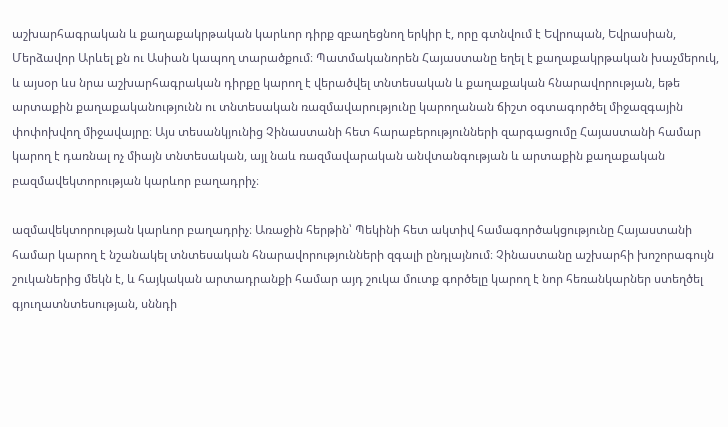աշխարհագրական և քաղաքակրթական կարևոր դիրք զբաղեցնող երկիր է, որը գտնվում է Եվրոպան, Եվրասիան, Մերձավոր Արևել քն ու Ասիան կապող տարածքում։ Պատմականորեն Հայաստանը եղել է քաղաքակրթական խաչմերուկ, և այսօր ևս նրա աշխարհագրական դիրքը կարող է վերածվել տնտեսական և քաղաքական հնարավորության, եթե արտաքին քաղաքականությունն ու տնտեսական ռազմավարությունը կարողանան ճիշտ օգտագործել միջազգային փոփոխվող միջավայրը։ Այս տեսանկյունից Չինաստանի հետ հարաբերությունների զարգացումը Հայաստանի համար կարող է դառնալ ոչ միայն տնտեսական, այլ նաև ռազմավարական անվտանգության և արտաքին քաղաքական բազմավեկտորության կարևոր բաղադրիչ։

ազմավեկտորության կարևոր բաղադրիչ։ Առաջին հերթին՝ Պեկինի հետ ակտիվ համագործակցությունը Հայաստանի համար կարող է նշանակել տնտեսական հնարավորությունների զգալի ընդլայնում։ Չինաստանը աշխարհի խոշորագույն շուկաներից մեկն է, և հայկական արտադրանքի համար այդ շուկա մուտք գործելը կարող է նոր հեռանկարներ ստեղծել գյուղատնտեսության, սննդի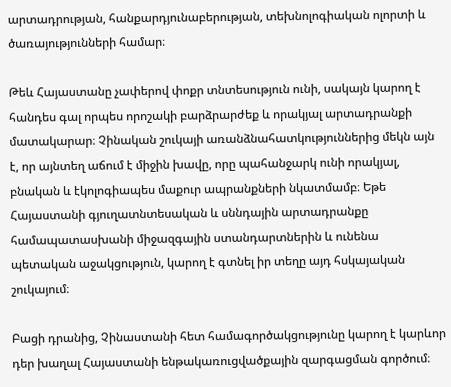արտադրության, հանքարդյունաբերության, տեխնոլոգիական ոլորտի և ծառայությունների համար։

Թեև Հայաստանը չափերով փոքր տնտեսություն ունի, սակայն կարող է հանդես գալ որպես որոշակի բարձրարժեք և որակյալ արտադրանքի մատակարար։ Չինական շուկայի առանձնահատկություններից մեկն այն է, որ այնտեղ աճում է միջին խավը, որը պահանջարկ ունի որակյալ, բնական և էկոլոգիապես մաքուր ապրանքների նկատմամբ։ Եթե Հայաստանի գյուղատնտեսական և սննդային արտադրանքը համապատասխանի միջազգային ստանդարտներին և ունենա պետական աջակցություն, կարող է գտնել իր տեղը այդ հսկայական շուկայում։

Բացի դրանից, Չինաստանի հետ համագործակցությունը կարող է կարևոր դեր խաղալ Հայաստանի ենթակառուցվածքային զարգացման գործում։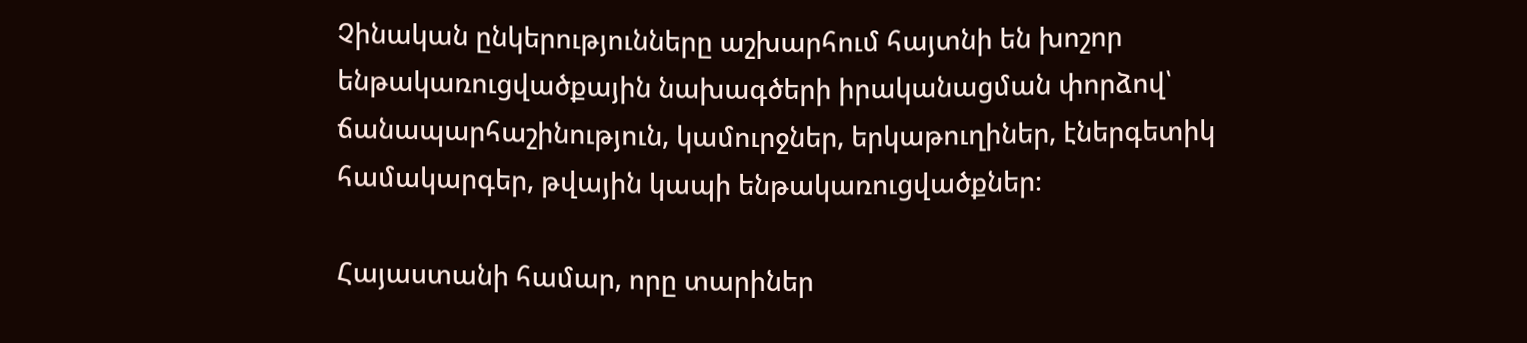Չինական ընկերությունները աշխարհում հայտնի են խոշոր ենթակառուցվածքային նախագծերի իրականացման փորձով՝ ճանապարհաշինություն, կամուրջներ, երկաթուղիներ, էներգետիկ համակարգեր, թվային կապի ենթակառուցվածքներ։

Հայաստանի համար, որը տարիներ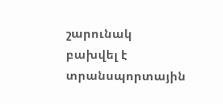շարունակ բախվել է տրանսպորտային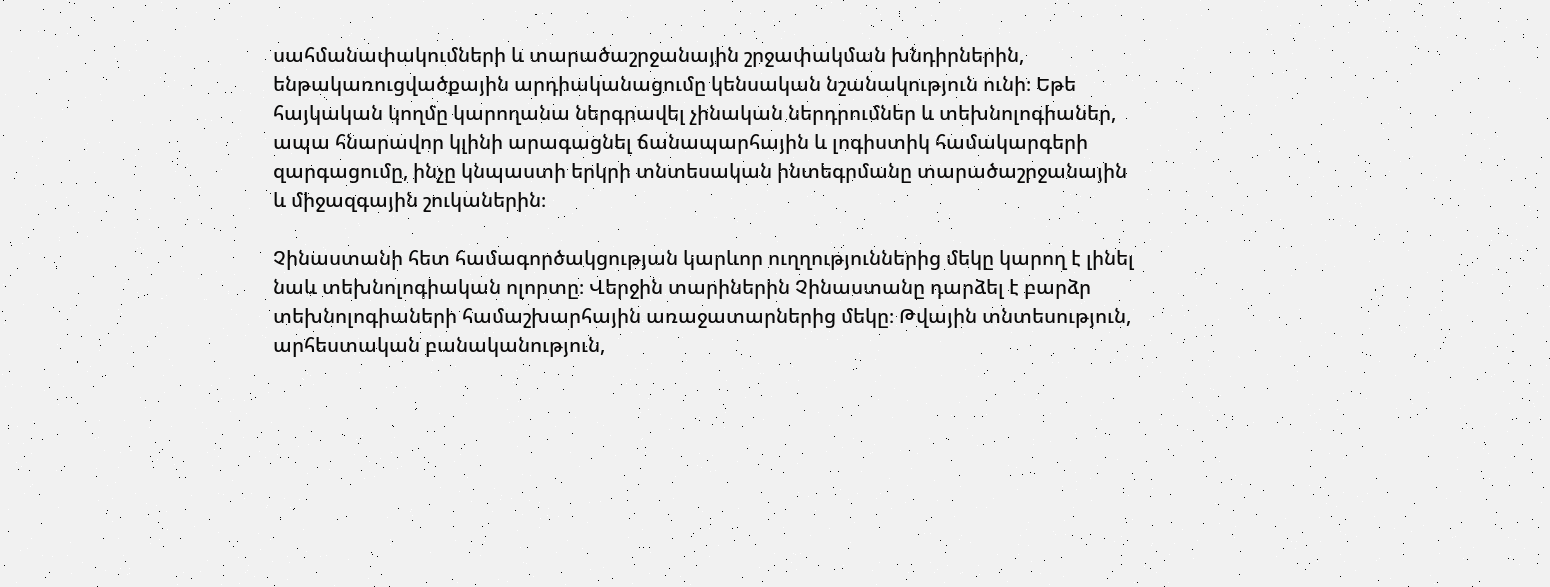սահմանափակումների և տարածաշրջանային շրջափակման խնդիրներին, ենթակառուցվածքային արդիականացումը կենսական նշանակություն ունի։ Եթե հայկական կողմը կարողանա ներգրավել չինական ներդրումներ և տեխնոլոգիաներ, ապա հնարավոր կլինի արագացնել ճանապարհային և լոգիստիկ համակարգերի զարգացումը, ինչը կնպաստի երկրի տնտեսական ինտեգրմանը տարածաշրջանային և միջազգային շուկաներին։

Չինաստանի հետ համագործակցության կարևոր ուղղություններից մեկը կարող է լինել նաև տեխնոլոգիական ոլորտը։ Վերջին տարիներին Չինաստանը դարձել է բարձր տեխնոլոգիաների համաշխարհային առաջատարներից մեկը։ Թվային տնտեսություն, արհեստական բանականություն,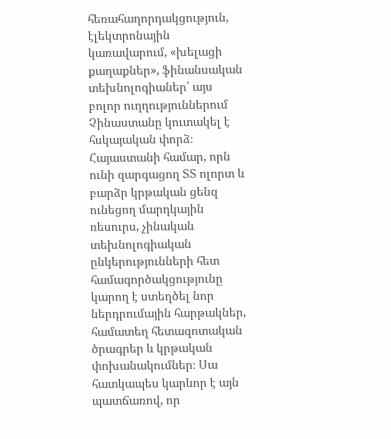հեռահաղորդակցություն, էլեկտրոնային կառավարում, «խելացի քաղաքներ», ֆինանսական տեխնոլոգիաներ՝ այս բոլոր ուղղություններում Չինաստանը կուտակել է հսկայական փորձ։ Հայաստանի համար, որն ունի զարգացող ՏՏ ոլորտ և բարձր կրթական ցենզ ունեցող մարդկային ռեսուրս, չինական տեխնոլոգիական ընկերությունների հետ համագործակցությունը կարող է ստեղծել նոր ներդրումային հարթակներ, համատեղ հետազոտական ծրագրեր և կրթական փոխանակումներ։ Սա հատկապես կարևոր է այն պատճառով, որ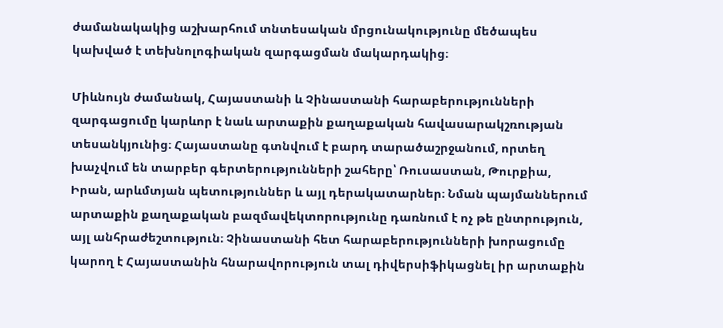ժամանակակից աշխարհում տնտեսական մրցունակությունը մեծապես կախված է տեխնոլոգիական զարգացման մակարդակից։

Միևնույն ժամանակ, Հայաստանի և Չինաստանի հարաբերությունների զարգացումը կարևոր է նաև արտաքին քաղաքական հավասարակշռության տեսանկյունից։ Հայաստանը գտնվում է բարդ տարածաշրջանում, որտեղ խաչվում են տարբեր գերտերությունների շահերը՝ Ռուսաստան, Թուրքիա, Իրան, արևմտյան պետություններ և այլ դերակատարներ։ Նման պայմաններում արտաքին քաղաքական բազմավեկտորությունը դառնում է ոչ թե ընտրություն, այլ անհրաժեշտություն։ Չինաստանի հետ հարաբերությունների խորացումը կարող է Հայաստանին հնարավորություն տալ դիվերսիֆիկացնել իր արտաքին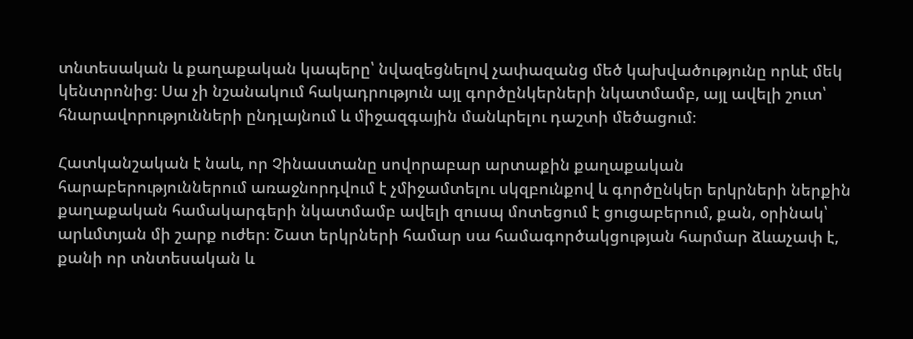տնտեսական և քաղաքական կապերը՝ նվազեցնելով չափազանց մեծ կախվածությունը որևէ մեկ կենտրոնից։ Սա չի նշանակում հակադրություն այլ գործընկերների նկատմամբ, այլ ավելի շուտ՝ հնարավորությունների ընդլայնում և միջազգային մանևրելու դաշտի մեծացում։

Հատկանշական է նաև, որ Չինաստանը սովորաբար արտաքին քաղաքական հարաբերություններում առաջնորդվում է չմիջամտելու սկզբունքով և գործընկեր երկրների ներքին քաղաքական համակարգերի նկատմամբ ավելի զուսպ մոտեցում է ցուցաբերում, քան, օրինակ՝ արևմտյան մի շարք ուժեր։ Շատ երկրների համար սա համագործակցության հարմար ձևաչափ է, քանի որ տնտեսական և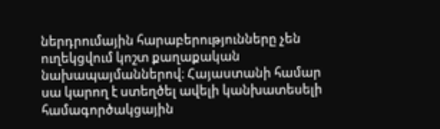ներդրումային հարաբերությունները չեն ուղեկցվում կոշտ քաղաքական նախապայմաններով։ Հայաստանի համար սա կարող է ստեղծել ավելի կանխատեսելի համագործակցային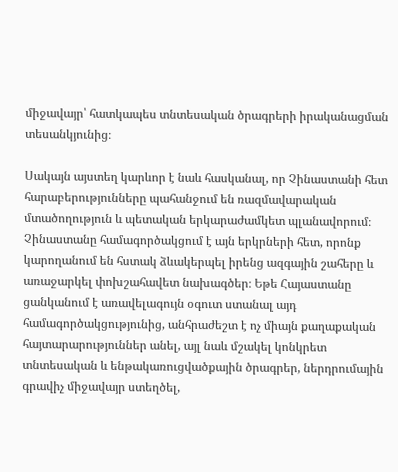միջավայր՝ հատկապես տնտեսական ծրագրերի իրականացման տեսանկյունից։

Սակայն այստեղ կարևոր է նաև հասկանալ, որ Չինաստանի հետ հարաբերությունները պահանջում են ռազմավարական մտածողություն և պետական երկարաժամկետ պլանավորում։ Չինաստանը համագործակցում է այն երկրների հետ, որոնք կարողանում են հստակ ձևակերպել իրենց ազգային շահերը և առաջարկել փոխշահավետ նախագծեր։ Եթե Հայաստանը ցանկանում է առավելագույն օգուտ ստանալ այդ համագործակցությունից, անհրաժեշտ է ոչ միայն քաղաքական հայտարարություններ անել, այլ նաև մշակել կոնկրետ տնտեսական և ենթակառուցվածքային ծրագրեր, ներդրումային գրավիչ միջավայր ստեղծել,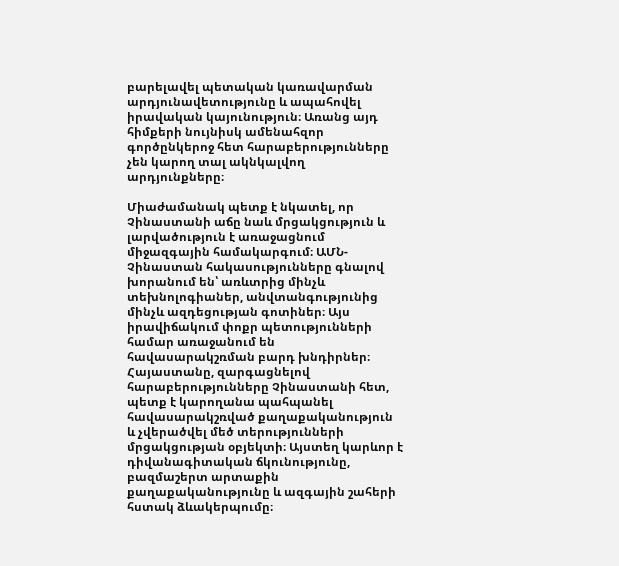բարելավել պետական կառավարման արդյունավետությունը և ապահովել իրավական կայունություն։ Առանց այդ հիմքերի նույնիսկ ամենահզոր գործընկերոջ հետ հարաբերությունները չեն կարող տալ ակնկալվող արդյունքները։

Միաժամանակ պետք է նկատել, որ Չինաստանի աճը նաև մրցակցություն և լարվածություն է առաջացնում միջազգային համակարգում։ ԱՄՆ-Չինաստան հակասությունները գնալով խորանում են՝ առևտրից մինչև տեխնոլոգիաներ, անվտանգությունից մինչև ազդեցության գոտիներ։ Այս իրավիճակում փոքր պետությունների համար առաջանում են հավասարակշռման բարդ խնդիրներ։ Հայաստանը, զարգացնելով հարաբերությունները Չինաստանի հետ, պետք է կարողանա պահպանել հավասարակշռված քաղաքականություն և չվերածվել մեծ տերությունների մրցակցության օբյեկտի։ Այստեղ կարևոր է դիվանագիտական ճկունությունը, բազմաշերտ արտաքին քաղաքականությունը և ազգային շահերի հստակ ձևակերպումը։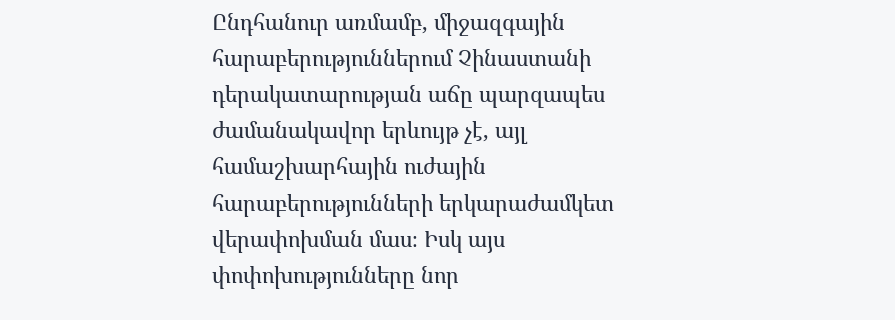Ընդհանուր առմամբ, միջազգային հարաբերություններում Չինաստանի դերակատարության աճը պարզապես ժամանակավոր երևույթ չէ, այլ համաշխարհային ուժային հարաբերությունների երկարաժամկետ վերափոխման մաս։ Իսկ այս փոփոխությունները նոր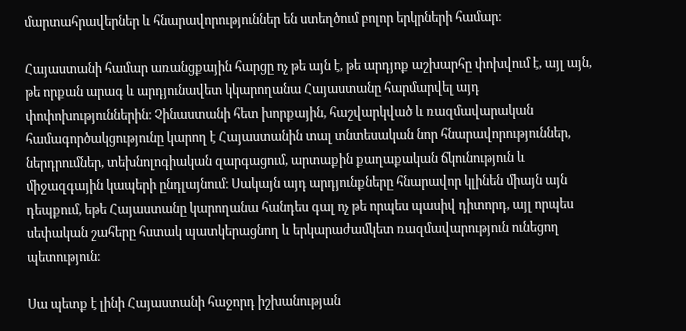մարտահրավերներ և հնարավորություններ են ստեղծում բոլոր երկրների համար։

Հայաստանի համար առանցքային հարցը ոչ թե այն է, թե արդյոք աշխարհը փոխվում է, այլ այն, թե որքան արագ և արդյունավետ կկարողանա Հայաստանը հարմարվել այդ փոփոխություններին։ Չինաստանի հետ խորքային, հաշվարկված և ռազմավարական համագործակցությունը կարող է Հայաստանին տալ տնտեսական նոր հնարավորություններ, ներդրումներ, տեխնոլոգիական զարգացում, արտաքին քաղաքական ճկունություն և միջազգային կապերի ընդլայնում։ Սակայն այդ արդյունքները հնարավոր կլինեն միայն այն դեպքում, եթե Հայաստանը կարողանա հանդես գալ ոչ թե որպես պասիվ դիտորդ, այլ որպես սեփական շահերը հստակ պատկերացնող և երկարաժամկետ ռազմավարություն ունեցող պետություն։

Սա պետք է լինի Հայաստանի հաջորդ իշխանության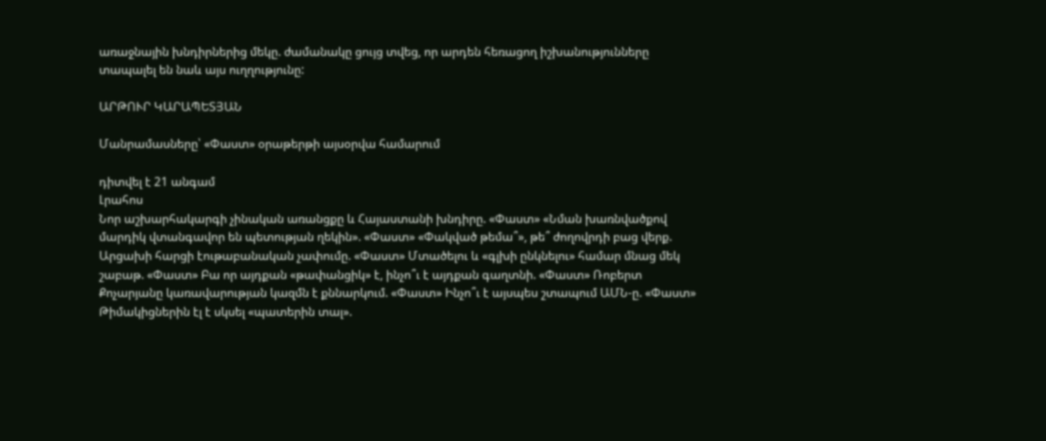առաջնային խնդիրներից մեկը. ժամանակը ցույց տվեց, որ արդեն հեռացող իշխանությունները տապալել են նաև այս ուղղությունը:

ԱՐԹՈՒՐ ԿԱՐԱՊԵՏՅԱՆ

Մանրամասները՝ «Փաստ» օրաթերթի այսօրվա համարում

դիտվել է 21 անգամ
Լրահոս
Նոր աշխարհակարգի չինական առանցքը և Հայաստանի խնդիրը. «Փաստ» «Նման խառնվածքով մարդիկ վտանգավոր են պետության ղեկին». «Փաստ» «Փակված թեմա՞», թե՞ ժողովրդի բաց վերք. Արցախի հարցի էութաբանական չափումը. «Փաստ» Մտածելու և «գլխի ընկնելու» համար մնաց մեկ շաբաթ. «Փաստ» Բա որ այդքան «թափանցիկ» է, ինչո՞ւ է այդքան գաղտնի. «Փաստ» Ռոբերտ Քոչարյանը կառավարության կազմն է քննարկում. «Փաստ» Ինչո՞ւ է այսպես շտապում ԱՄՆ-ը. «Փաստ» Թիմակիցներին էլ է սկսել «պատերին տալ».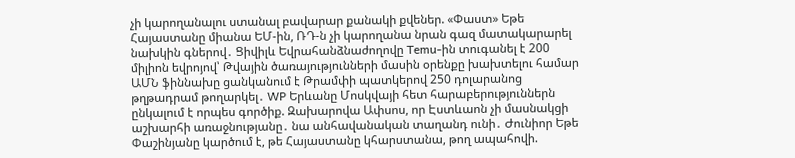չի կարողանալու ստանալ բավարար քանակի քվեներ. «Փաստ» Եթե Հայաստանը միանա ԵՄ-ին, ՌԴ-ն չի կարողանա նրան գազ մատակարարել նախկին գներով․ Ցիվիլև Եվրահանձնաժողովը Temu-ին տուգանել է 200 միլիոն եվրոյով՝ Թվային ծառայությունների մասին օրենքը խախտելու համար ԱՄՆ ֆիննախը ցանկանում է Թրամփի պատկերով 250 դոլարանոց թղթադրամ թողարկել․ WP Երևանը Մոսկվայի հետ հարաբերություններն ընկալում է որպես գործիք. Զախարովա Ափսոս, որ Էստևաոն չի մասնակցի աշխարհի առաջնությանը․ նա անհավանական տաղանդ ունի․ Ժունիոր Եթե Փաշինյանը կարծում է, թե Հայաստանը կհարստանա, թող ապահովի.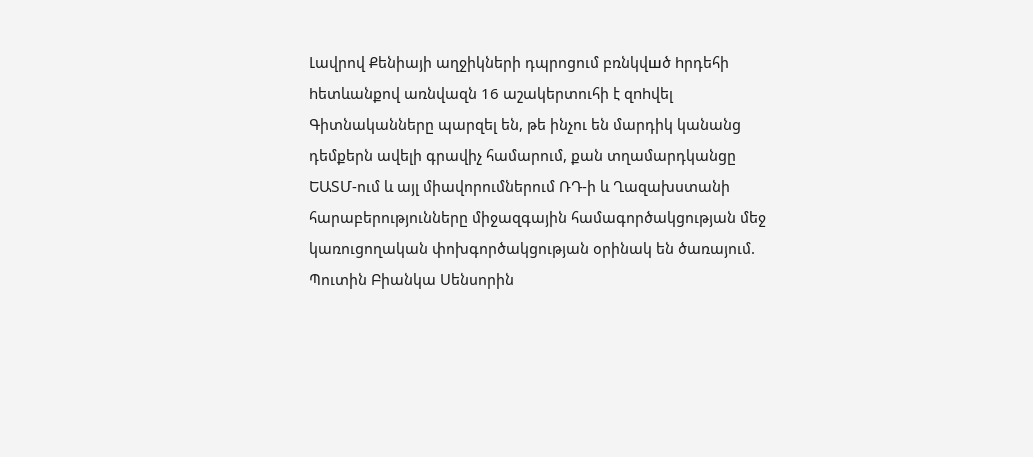Լավրով Քենիայի աղջիկների դպրոցում բռնկվшծ hրդեհի hետևանքով առնվազն 16 աշակերտուհի է զnhվել Գիտնականները պարզել են, թե ինչու են մարդիկ կանանց դեմքերն ավելի գրավիչ համարում, քան տղամարդկանցը ԵԱՏՄ-ում և այլ միավորումներում ՌԴ-ի և Ղազախստանի հարաբերությունները միջազգային համագործակցության մեջ կառուցողական փոխգործակցության օրինակ են ծառայում. Պուտին Բիանկա Սենսորին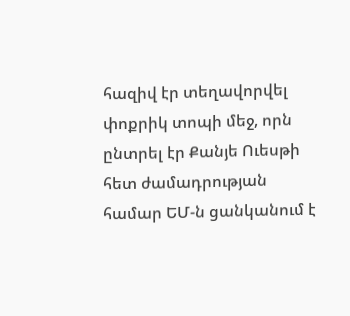հազիվ էր տեղավորվել փոքրիկ տոպի մեջ, որն ընտրել էր Քանյե Ուեսթի հետ ժամադրության համար ԵՄ-ն ցանկանում է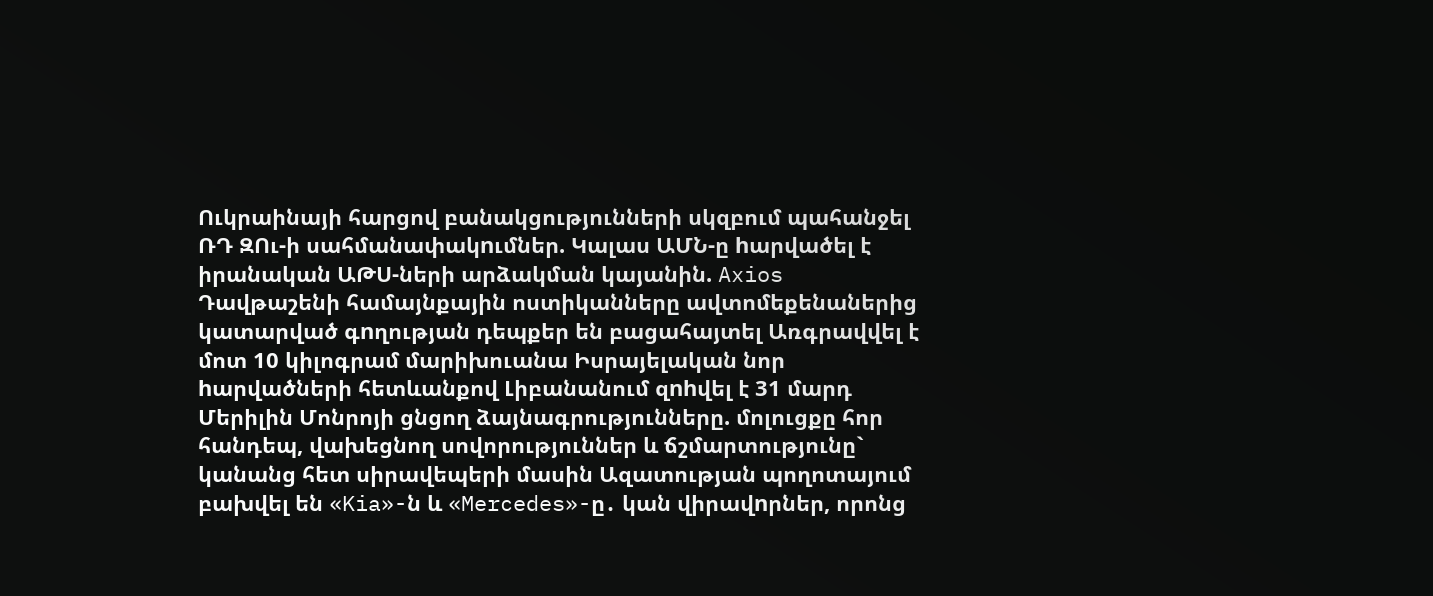Ուկրաինայի հարցով բանակցությունների սկզբում պահանջել ՌԴ ԶՈւ-ի սահմանափակnւմներ. Կալաս ԱՄՆ-ը hարվածել է իրանական ԱԹՍ-ների արձակման կայանին. Axios Դավթաշենի համայնքային ոստիկանները ավտոմեքենաներից կատարված գnղության դեպքեր են բացահայտել Առգրավվել է մոտ 10 կիլոգրամ մարիխուանա Իսրայելական նոր hարվածների հետևանքով Լիբանանում զnhվել է 31 մարդ Մերիլին Մոնրոյի ցնցող ձայնագրությունները. մոլուցքը հոր հանդեպ, վախեցնող սովորություններ և ճշմարտությունը` կանանց հետ սիրավեպերի մասին Ազատության պողոտայում բախվել են «Kia»-ն և «Mercedes»-ը․ կան վիրավnրներ, որոնց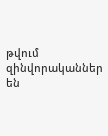թվում զինվորականներ են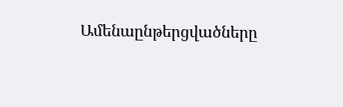Ամենաընթերցվածները